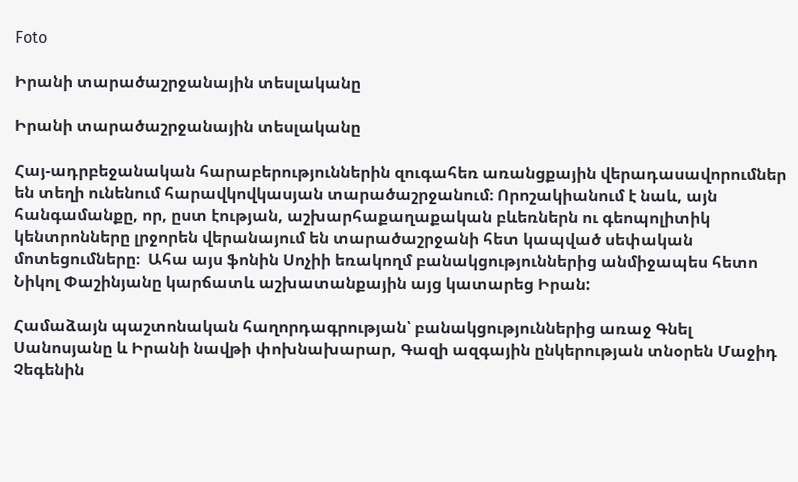Foto

Իրանի տարածաշրջանային տեսլականը

Իրանի տարածաշրջանային տեսլականը

Հայ-ադրբեջանական հարաբերություններին զուգահեռ առանցքային վերադասավորումներ են տեղի ունենում հարավկովկասյան տարածաշրջանում։ Որոշակիանում է նաև, այն հանգամանքը, որ, ըստ էության, աշխարհաքաղաքական բևեռներն ու գեոպոլիտիկ կենտրոնները լրջորեն վերանայում են տարածաշրջանի հետ կապված սեփական մոտեցումները։  Ահա այս ֆոնին Սոչիի եռակողմ բանակցություններից անմիջապես հետո Նիկոլ Փաշինյանը կարճատև աշխատանքային այց կատարեց Իրան:

Համաձայն պաշտոնական հաղորդագրության՝ բանակցություններից առաջ Գնել Սանոսյանը և Իրանի նավթի փոխնախարար, Գազի ազգային ընկերության տնօրեն Մաջիդ Չեգենին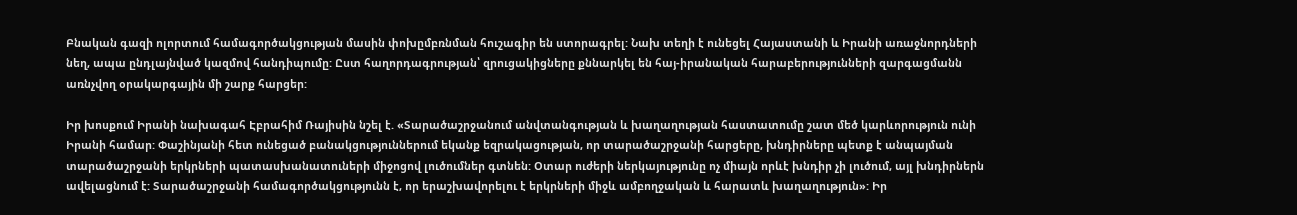Բնական գազի ոլորտում համագործակցության մասին փոխըմբռնման հուշագիր են ստորագրել: Նախ տեղի է ունեցել Հայաստանի և Իրանի առաջնորդների նեղ, ապա ընդլայնված կազմով հանդիպումը: Ըստ հաղորդագրության՝ զրուցակիցները քննարկել են հայ-իրանական հարաբերությունների զարգացմանն առնչվող օրակարգային մի շարք հարցեր:

Իր խոսքում Իրանի նախագահ Էբրահիմ Ռայիսին նշել է. «Տարածաշրջանում անվտանգության և խաղաղության հաստատումը շատ մեծ կարևորություն ունի Իրանի համար: Փաշինյանի հետ ունեցած բանակցություններում եկանք եզրակացության, որ տարածաշրջանի հարցերը, խնդիրները պետք է անպայման տարածաշրջանի երկրների պատասխանատուների միջոցով լուծումներ գտնեն: Օտար ուժերի ներկայությունը ոչ միայն որևէ խնդիր չի լուծում, այլ խնդիրներն ավելացնում է: Տարածաշրջանի համագործակցությունն է, որ երաշխավորելու է երկրների միջև ամբողջական և հարատև խաղաղություն»: Իր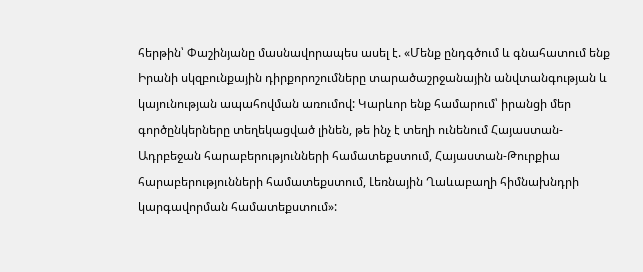հերթին՝ Փաշինյանը մասնավորապես ասել է. «Մենք ընդգծում և գնահատում ենք Իրանի սկզբունքային դիրքորոշումները տարածաշրջանային անվտանգության և կայունության ապահովման առումով: Կարևոր ենք համարում՝ իրանցի մեր գործընկերները տեղեկացված լինեն, թե ինչ է տեղի ունենում Հայաստան-Ադրբեջան հարաբերությունների համատեքստում, Հայաստան-Թուրքիա հարաբերությունների համատեքստում, Լեռնային Ղաևաբաղի հիմնախնդրի կարգավորման համատեքստում»: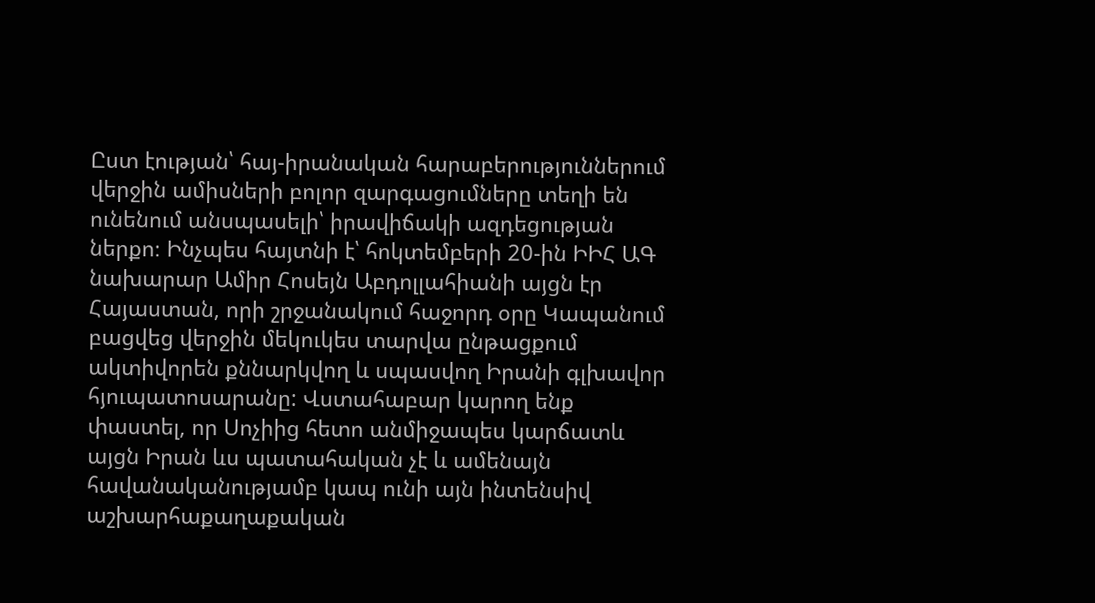Ըստ էության՝ հայ-իրանական հարաբերություններում վերջին ամիսների բոլոր զարգացումները տեղի են ունենում անսպասելի՝ իրավիճակի ազդեցության ներքո։ Ինչպես հայտնի է՝ հոկտեմբերի 20-ին ԻԻՀ ԱԳ նախարար Ամիր Հոսեյն Աբդոլլահիանի այցն էր Հայաստան, որի շրջանակում հաջորդ օրը Կապանում բացվեց վերջին մեկուկես տարվա ընթացքում ակտիվորեն քննարկվող և սպասվող Իրանի գլխավոր հյուպատոսարանը: Վստահաբար կարող ենք փաստել, որ Սոչիից հետո անմիջապես կարճատև այցն Իրան ևս պատահական չէ և ամենայն հավանականությամբ կապ ունի այն ինտենսիվ աշխարհաքաղաքական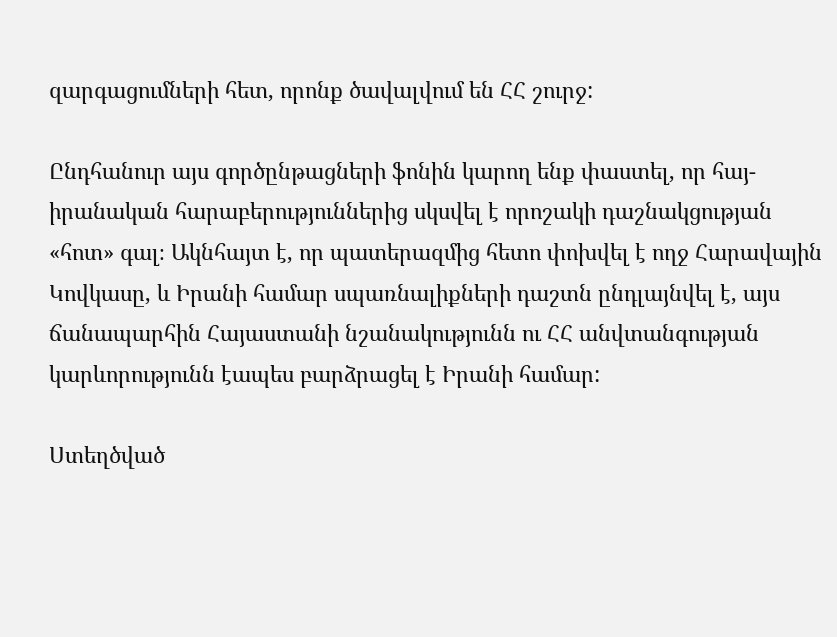զարգացումների հետ, որոնք ծավալվում են ՀՀ շուրջ:

Ընդհանուր այս գործընթացների ֆոնին կարող ենք փաստել, որ հայ-իրանական հարաբերություններից սկսվել է որոշակի դաշնակցության «հոտ» գալ։ Ակնհայտ է, որ պատերազմից հետո փոխվել է ողջ Հարավային Կովկասը, և Իրանի համար սպառնալիքների դաշտն ընդլայնվել է, այս ճանապարհին Հայաստանի նշանակությունն ու ՀՀ անվտանգության կարևորությունն էապես բարձրացել է Իրանի համար:

Ստեղծված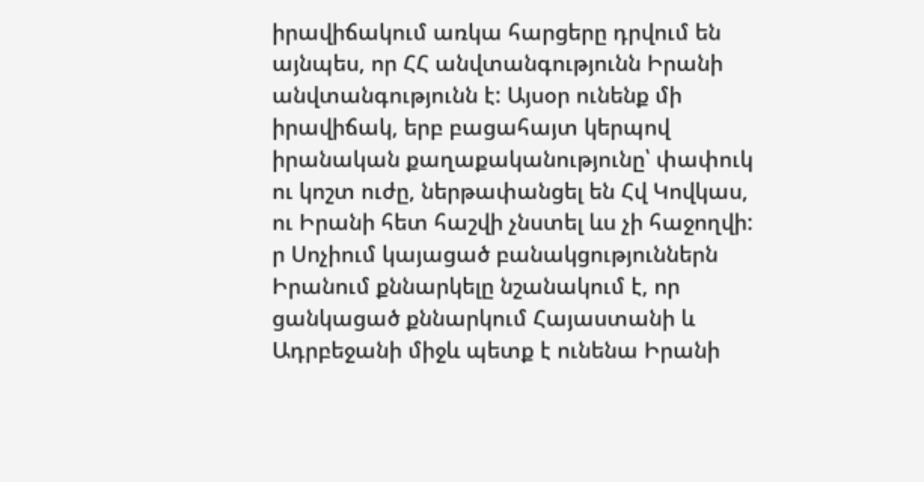իրավիճակում առկա հարցերը դրվում են այնպես, որ ՀՀ անվտանգությունն Իրանի անվտանգությունն է: Այսօր ունենք մի իրավիճակ, երբ բացահայտ կերպով իրանական քաղաքականությունը՝ փափուկ ու կոշտ ուժը, ներթափանցել են Հվ Կովկաս, ու Իրանի հետ հաշվի չնստել ևս չի հաջողվի: ր Սոչիում կայացած բանակցություններն Իրանում քննարկելը նշանակում է, որ ցանկացած քննարկում Հայաստանի և Ադրբեջանի միջև պետք է ունենա Իրանի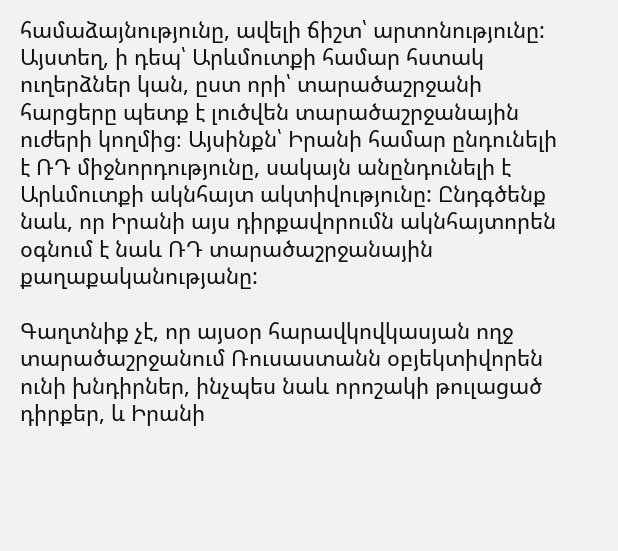համաձայնությունը, ավելի ճիշտ՝ արտոնությունը: Այստեղ, ի դեպ՝ Արևմուտքի համար հստակ ուղերձներ կան, ըստ որի՝ տարածաշրջանի հարցերը պետք է լուծվեն տարածաշրջանային ուժերի կողմից։ Այսինքն՝ Իրանի համար ընդունելի է ՌԴ միջնորդությունը, սակայն անընդունելի է Արևմուտքի ակնհայտ ակտիվությունը: Ընդգծենք նաև, որ Իրանի այս դիրքավորումն ակնհայտորեն օգնում է նաև ՌԴ տարածաշրջանային քաղաքականությանը:

Գաղտնիք չէ, որ այսօր հարավկովկասյան ողջ տարածաշրջանում Ռուսաստանն օբյեկտիվորեն ունի խնդիրներ, ինչպես նաև որոշակի թուլացած դիրքեր, և Իրանի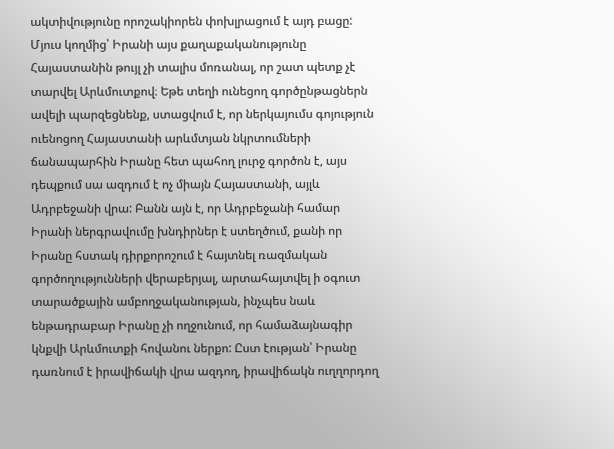ակտիվությունը որոշակիորեն փոխլրացում է այդ բացը: Մյուս կողմից՝ Իրանի այս քաղաքականությունը Հայաստանին թույլ չի տալիս մոռանալ, որ շատ պետք չէ տարվել Արևմուտքով։ Եթե տեղի ունեցող գործընթացներն ավելի պարզեցնենք, ստացվում է, որ ներկայումս գոյություն ուենոցող Հայաստանի արևմտյան նկրտումների ճանապարհին Իրանը հետ պահող լուրջ գործոն է, այս դեպքում սա ազդում է ոչ միայն Հայաստանի, այլև Ադրբեջանի վրա: Բանն այն է, որ Ադրբեջանի համար Իրանի ներգրավումը խնդիրներ է ստեղծում, քանի որ Իրանը հստակ դիրքորոշում է հայտնել ռազմական գործողությունների վերաբերյալ, արտահայտվել ի օգուտ տարածքային ամբողջականության, ինչպես նաև ենթադրաբար Իրանը չի ողջունում, որ համաձայնագիր կնքվի Արևմուտքի հովանու ներքո: Ըստ էության՝ Իրանը դառնում է իրավիճակի վրա ազդող, իրավիճակն ուղղորդող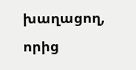խաղացող, որից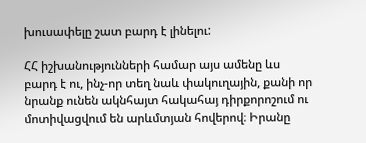խուսափելը շատ բարդ է լինելու:

ՀՀ իշխանությունների համար այս ամենը ևս բարդ է ու, ինչ-որ տեղ նաև փակուղային, քանի որ նրանք ունեն ակնհայտ հակահայ դիրքորոշում ու մոտիվացվում են արևմտյան հովերով։ Իրանը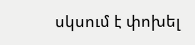սկսում է փոխել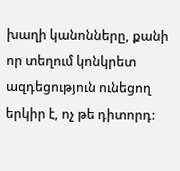խաղի կանոնները, քանի որ տեղում կոնկրետ ազդեցություն ունեցող երկիր է, ոչ թե դիտորդ: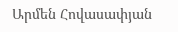Արմեն Հովասափյան